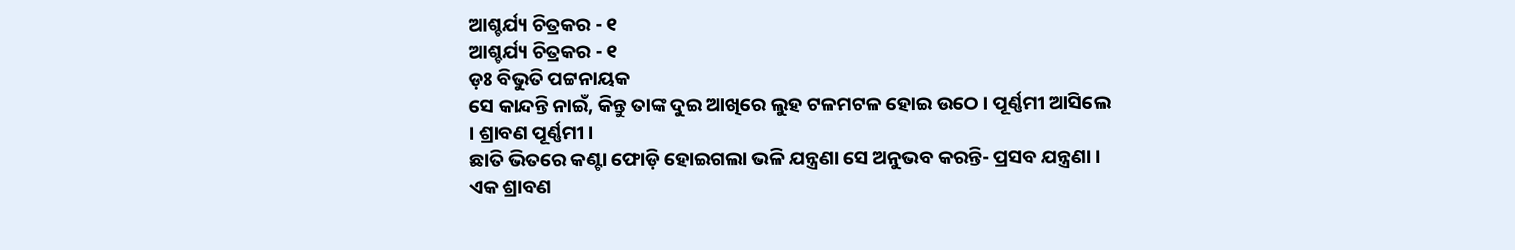ଆଶ୍ଚର୍ଯ୍ୟ ଚିତ୍ରକର - ୧
ଆଶ୍ଚର୍ଯ୍ୟ ଚିତ୍ରକର - ୧
ଡ଼ଃ ବିଭୁତି ପଟ୍ଟନାୟକ
ସେ କାନ୍ଦନ୍ତି ନାଇଁ, କିନ୍ତୁ ତାଙ୍କ ଦୁଇ ଆଖିରେ ଲୁହ ଟଳମଟଳ ହୋଇ ଉଠେ । ପୂର୍ଣ୍ଣମୀ ଆସିଲେ । ଶ୍ରାବଣ ପୂର୍ଣ୍ଣମୀ ।
ଛାତି ଭିତରେ କଣ୍ଟା ଫୋଡ଼ି ହୋଇଗଲା ଭଳି ଯନ୍ତ୍ରଣା ସେ ଅନୁଭବ କରନ୍ତି- ପ୍ରସବ ଯନ୍ତ୍ରଣା ।
ଏକ ଶ୍ରାବଣ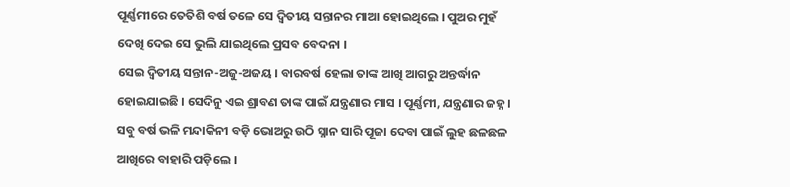ପୂର୍ଣ୍ଣମୀରେ ତେତିଶି ବର୍ଷ ତଳେ ସେ ଦ୍ୱିତୀୟ ସନ୍ତାନର ମାଆ ହୋଇଥିଲେ । ପୁଅର ମୁହଁ ଦେଖି ଦେଇ ସେ ଭୁଲି ଯାଇଥିଲେ ପ୍ରସବ ବେଦନା ।
ସେଇ ଦ୍ୱିତୀୟ ସନ୍ତାନ-ଅଜୁ-ଅଜୟ । ବାରବର୍ଷ ହେଲା ତାଙ୍କ ଆଖି ଆଗରୁ ଅନ୍ତର୍ଦ୍ଧାନ ହୋଇଯାଇଛି । ସେଦିନୁ ଏଇ ଶ୍ରାବଣ ତାଙ୍କ ପାଇଁ ଯନ୍ତ୍ରଣାର ମାସ । ପୂର୍ଣ୍ଣମୀ, ଯନ୍ତ୍ରଣାର ଜହ୍ନ ।
ସବୁ ବର୍ଷ ଭଳି ମନ୍ଦାକିନୀ ବଡ଼ି ଭୋଅରୁ ଉଠି ସ୍ନାନ ସାରି ପୂଜା ଦେବା ପାଇଁ ଲୁହ ଛଳଛଳ ଆଖିରେ ବାହାରି ପଡ଼ିଲେ ।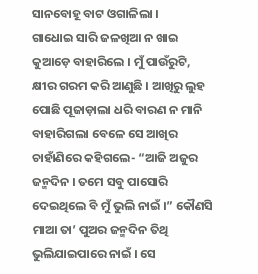ସାନବୋହୂ ବାଟ ଓଗାଳିଲା ।
ଗାଧୋଇ ସାରି ଜଳଖିଆ ନ ଖାଇ କୁଆଡ଼େ ବାହାରିଲେ । ମୁଁ ପାଉଁରୁଟି, କ୍ଷୀର ଗରମ କରି ଆଣୁଛି । ଆଖିରୁ ଲୁହ ପୋଛି ପୂଜାଡ଼ାଲା ଧରି ବାରଣ ନ ମାନି ବାହାରିଗଲା ବେଳେ ସେ ଆଖିର ଚାହାଁଣିରେ କହିଗଲେ- “ଆଜି ଅଜୁର ଜନ୍ମଦିନ । ତମେ ସବୁ ପାସୋରି ଦେଇଥିଲେ ବି ମୁଁ ଭୁଲି ନାଇଁ ।” କୌଣସି ମାଆ ତା’ ପୁଅର ଜନ୍ମଦିନ ତିଥି ଭୁଲିଯାଇପାରେ ନାଇଁ । ସେ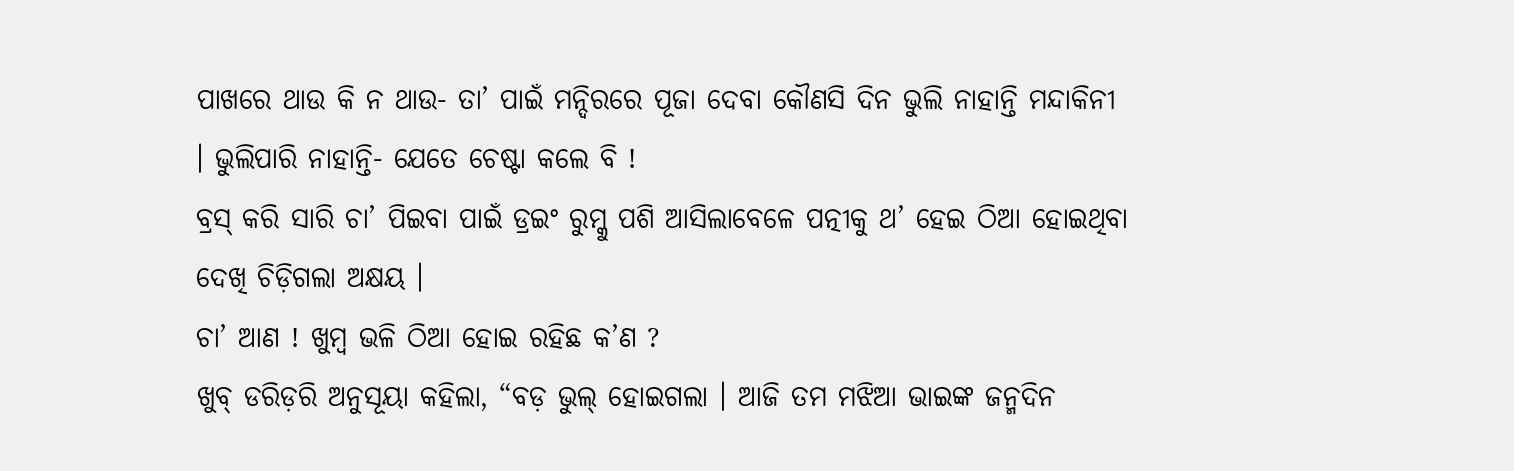ପାଖରେ ଥାଉ କି ନ ଥାଉ- ତା’ ପାଇଁ ମନ୍ଦିରରେ ପୂଜା ଦେବା କୌଣସି ଦିନ ଭୁଲି ନାହାନ୍ତି ମନ୍ଦାକିନୀ । ଭୁଲିପାରି ନାହାନ୍ତି- ଯେତେ ଚେଷ୍ଟା କଲେ ବି !
ବ୍ରସ୍ କରି ସାରି ଚା’ ପିଇବା ପାଇଁ ଡ୍ରଇଂ ରୁମ୍କୁ ପଶି ଆସିଲାବେଳେ ପତ୍ନୀକୁ ଥ’ ହେଇ ଠିଆ ହୋଇଥିବା ଦେଖି ଚିଡ଼ିଗଲା ଅକ୍ଷୟ ।
ଚା’ ଆଣ ! ଖୁମ୍ୱ ଭଳି ଠିଆ ହୋଇ ରହିଛ କ’ଣ ?
ଖୁବ୍ ଡରିଡ଼ରି ଅନୁସୂୟା କହିଲା, “ବଡ଼ ଭୁଲ୍ ହୋଇଗଲା । ଆଜି ତମ ମଝିଆ ଭାଇଙ୍କ ଜନ୍ମଦିନ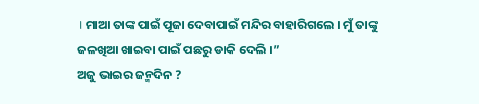। ମାଆ ତାଙ୍କ ପାଇଁ ପୂଜା ଦେବାପାଇଁ ମନ୍ଦିର ବାହାରିଗଲେ । ମୁଁ ତାଙ୍କୁ ଜଳଖିଆ ଖାଇବା ପାଇଁ ପଛରୁ ଡାକି ଦେଲି ।”
ଅଜୁ ଭାଇର ଜନ୍ମଦିନ ?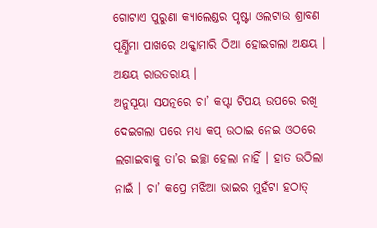ଗୋଟାଏ ପୁରୁଣା କ୍ୟାଲେଣ୍ଡର ପୃଷ୍ଟା ଓଲଟାଉ ଶ୍ରାବଣ ପୂର୍ଣ୍ଣିମା ପାଖରେ ଥକ୍କାମାରି ଠିଆ ହୋଇଗଲା ଅକ୍ଷୟ । ଅକ୍ଷୟ ରାଉତରାୟ ।
ଅନୁସୂୟା ସଯତ୍ନରେ ଚା’ କପ୍ଟା ଟିପୟ ଉପରେ ରଖି ଦେଇଗଲା ପରେ ମଧ୍ୟ କପ୍ ଉଠାଇ ନେଇ ଓଠରେ ଲଗାଇବାକୁ ତା’ର ଇଚ୍ଛା ହେଲା ନାହିଁ । ହାତ ଉଠିଲା ନାଇଁ । ଚା’ କପ୍ରେ ମଝିଆ ଭାଇର ମୁହଁଟା ହଠାତ୍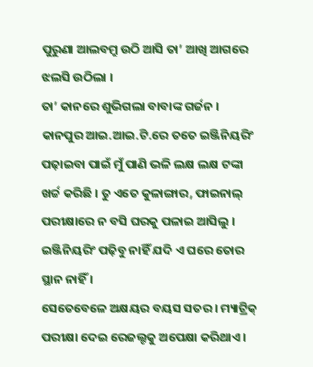ପୁରୁଣା ଆଲବମ୍ରୁ ଉଠି ଆସି ତା’ ଆଖି ଆଗରେ ଝଲସି ଉଠିଲା ।
ତା’ କାନରେ ଶୁଭିଗଲା ବାବାଙ୍କ ଗର୍ଜନ ।
କାନପୁର ଆଇ.ଆଇ.ଟି.ରେ ତତେ ଇଞ୍ଜିନିୟରିଂ ପଢ଼ାଇବା ପାଇଁ ମୁଁ ପାଣି ଭଳି ଲକ୍ଷ ଲକ୍ଷ ଟଙ୍କା ଖର୍ଚ୍ଚ କରିଛି । ତୁ ଏତେ କୁଳାଙ୍ଗାର, ଫାଇନାଲ୍ ପରୀକ୍ଷାରେ ନ ବସି ଘରକୁ ପଳାଇ ଆସିଲୁ । ଇଞ୍ଜିନିୟରିଂ ପଢ଼ିବୁ ନାହିଁ ଯଦି ଏ ଘରେ ତୋର ସ୍ଥାନ ନାହିଁ ।
ସେତେବେଳେ ଅକ୍ଷୟର ବୟସ ସତର । ମ୍ୟାଟ୍ରିକ୍ ପରୀକ୍ଷା ଦେଇ ରେଜଲ୍ଟକୁ ଅପେକ୍ଷା କରିଥାଏ ।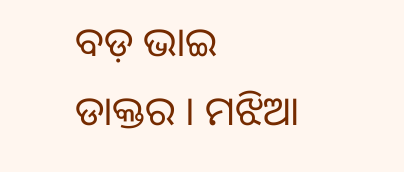ବଡ଼ ଭାଇ ଡାକ୍ତର । ମଝିଆ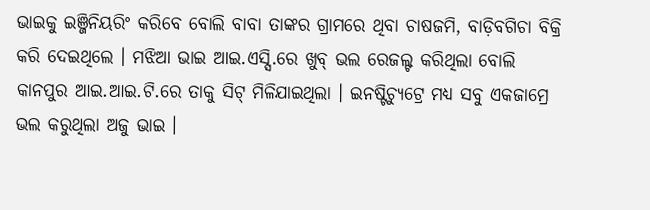ଭାଇକୁ ଇଞ୍ଜିନିୟରିଂ କରିବେ ବୋଲି ବାବା ତାଙ୍କର ଗ୍ରାମରେ ଥିବା ଚାଷଜମି, ବାଡ଼ିବଗିଚା ବିକ୍ରି କରି ଦେଇଥିଲେ । ମଝିଆ ଭାଇ ଆଇ.ଏସ୍ସି.ରେ ଖୁବ୍ ଭଲ ରେଜଲ୍ଟ କରିଥିଲା ବୋଲି କାନପୁର ଆଇ.ଆଇ.ଟି.ରେ ତାକୁ ସିଟ୍ ମିଳିଯାଇଥିଲା । ଇନଷ୍ଟିଚ୍ୟୁଟ୍ରେ ମଧ୍ୟ ସବୁ ଏକଜାମ୍ରେ ଭଲ କରୁଥିଲା ଅଜୁ ଭାଇ ।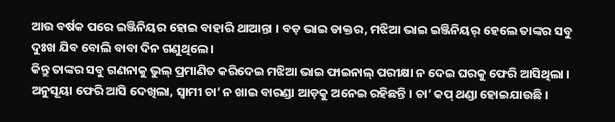ଆଉ ବର୍ଷକ ପରେ ଇଞ୍ଜିନିୟର ହୋଇ ବାହାରି ଥାଆନ୍ତା । ବଡ଼ ଭାଇ ଡାକ୍ତର, ମଝିଆ ଭାଇ ଇଞ୍ଜିନିୟର୍ ହେଲେ ତାଙ୍କର ସବୁ ଦୁଃଖ ଯିବ ବୋଲି ବାବା ଦିନ ଗଣୁଥିଲେ ।
କିନ୍ତୁ ତାଙ୍କର ସବୁ ଗଣନାକୁ ଭୁଲ୍ ପ୍ରମାଣିତ କରିଦେଇ ମଝିଆ ଭାଇ ଫାଇନାଲ୍ ପରୀକ୍ଷା ନ ଦେଇ ଘରକୁ ଫେରି ଆସିଥିଲା ।
ଅନୁସୂୟା ଫେରି ଆସି ଦେଖିଲା, ସ୍ୱାମୀ ଚା’ ନ ଖାଇ ବାରଣ୍ଡା ଆଡ଼କୁ ଅନେଇ ରହିଛନ୍ତି । ଚା’ କପ୍ ଥଣ୍ଡା ହୋଇଯାଉଛି ।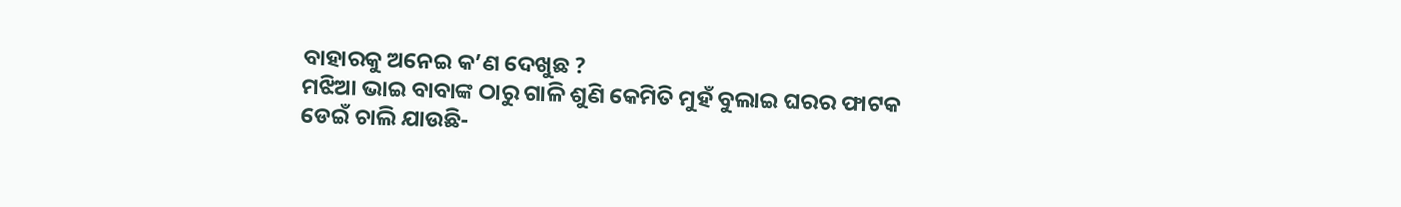ବାହାରକୁ ଅନେଇ କ’ଣ ଦେଖୁଛ ?
ମଝିଆ ଭାଇ ବାବାଙ୍କ ଠାରୁ ଗାଳି ଶୁଣି କେମିତି ମୁହଁ ବୁଲାଇ ଘରର ଫାଟକ ଡେଇଁ ଚାଲି ଯାଉଛି-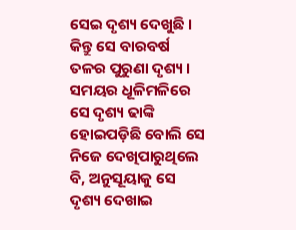ସେଇ ଦୃଶ୍ୟ ଦେଖୁଛି ।
କିନ୍ତୁ ସେ ବାରବର୍ଷ ତଳର ପୁରୁଣା ଦୃଶ୍ୟ । ସମୟର ଧୂଳିମଳିରେ ସେ ଦୃଶ୍ୟ ଢାଙ୍କି ହୋଇପଡ଼ିଛି ବୋଲି ସେ ନିଜେ ଦେଖିପାରୁଥିଲେ ବି, ଅନୁସୂୟାକୁ ସେ ଦୃଶ୍ୟ ଦେଖାଇ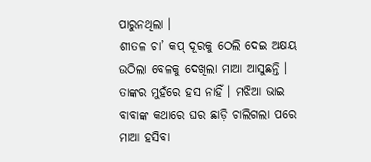ପାରୁନଥିଲା ।
ଶୀତଳ ଚା’ କପ୍ ଦୂରକୁ ଠେଲି ଦେଇ ଅକ୍ଷୟ ଉଠିଲା ବେଳକୁ ଦେଖିଲା ମାଆ ଆସୁଛନ୍ତି । ତାଙ୍କର ମୁହଁରେ ହସ ନାହିଁ । ମଝିଆ ଭାଇ ବାବାଙ୍କ କଥାରେ ଘର ଛାଡ଼ି ଚାଲିଗଲା ପରେ ମାଆ ହସିବା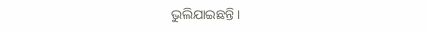ଭୁଲିଯାଇଛନ୍ତି ।